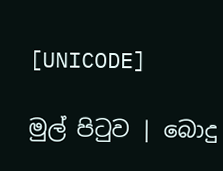[UNICODE]

මුල් පිටුව | බොදු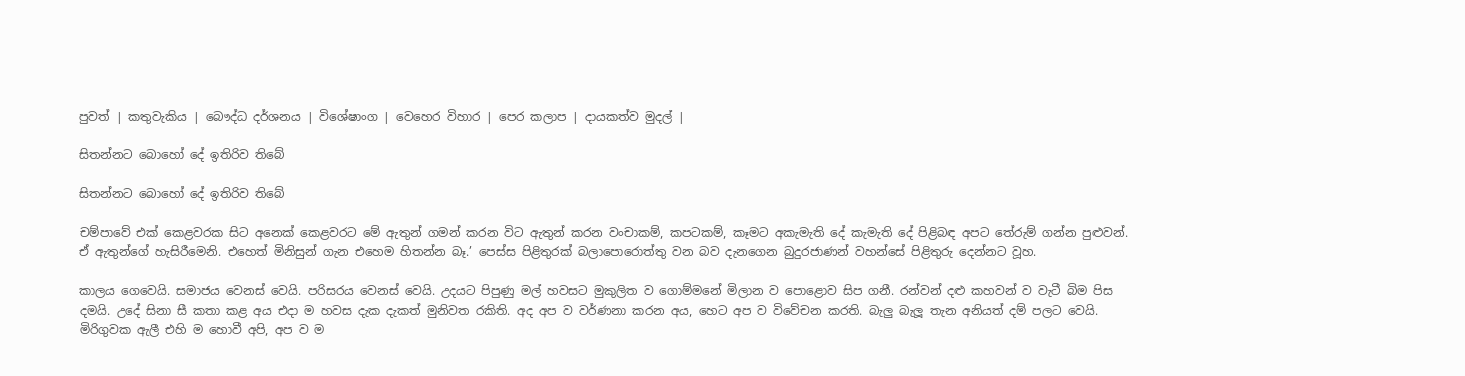පුවත් | කතුවැකිය | බෞද්ධ දර්ශනය | විශේෂාංග | වෙහෙර විහාර | පෙර කලාප | දායකත්ව මුදල් |

සිතන්නට බොහෝ දේ ඉතිරිව තිබේ

සිතන්නට බොහෝ දේ ඉතිරිව තිබේ

චම්පාවේ එක් කෙළවරක සිට අනෙක් කෙළවරට මේ ඇතුන් ගමන් කරන විට ඇතුන් කරන වංචාකම්, කපටකම්, කෑමට අකැමැති දේ කැමැති දේ පිළිබඳ අපට තේරුම් ගන්න පුළුවන්. ඒ ඇතුන්ගේ හැසිරීමෙනි. එහෙත් මිනිසුන් ගැන එහෙම හිතන්න බෑ.’ පෙස්ස පිළිතුරක් බලාපොරොත්තු වන බව දැනගෙන බුදුරජාණන් වහන්සේ පිළිතුරු දෙන්නට වූහ.

කාලය ගෙවෙයි. සමාජය වෙනස් වෙයි. පරිසරය වෙනස් වෙයි. උදයට පිපුණු මල් හවසට මුකුලිත ව ගොම්මනේ මිලාන ව පොළොව සිප ගනී. රන්වන් දළු කහවන් ව වැටී බිම පිස දමයි. උදේ සිනා සී කතා කළ අය එදා ම හවස දැක දැකත් මුනිවත රකිති. අද අප ව වර්ණනා කරන අය, හෙට අප ව විවේචන කරති. බැලු බැලූ තැන අනියත් දම් පලට වෙයි. මිරිගුවක ඇලී එහි ම හොවී අපි, අප ව ම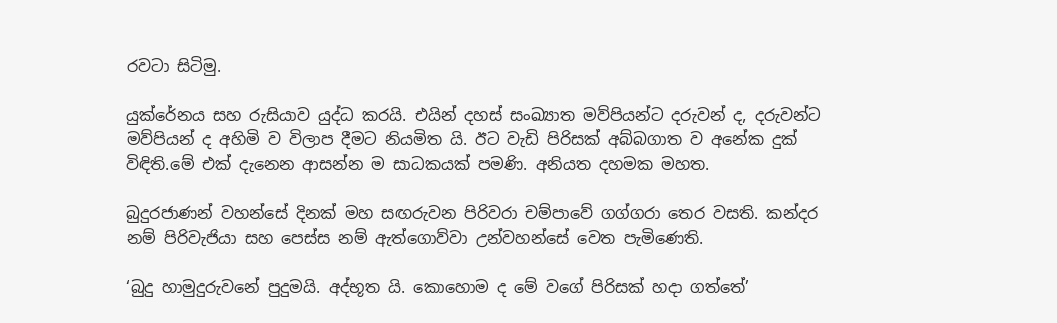රවටා සිටිමු.

යුක්රේනය සහ රුසියාව යුද්ධ කරයි. එයින් දහස් සංඛ්‍යාත මව්පියන්ට දරුවන් ද, දරුවන්ට මව්පියන් ද අහිමි ව විලාප දීමට නියමිත යි. ඊට වැඩි පිරිසක් අබ්බගාත ව අනේක දුක් විඳිති.මේ එක් දැනෙන ආසන්න ම සාධකයක් පමණි. අනියත දහමක මහත.

බුදුරජාණන් වහන්සේ දිනක් මහ සඟරුවන පිරිවරා චම්පාවේ ගග්ගරා තෙර වසති. කන්දර නම් පිරිවැජියා සහ පෙස්ස නම් ඇත්ගොව්වා උන්වහන්සේ වෙත පැමිණෙති.

‘බුදු හාමුදුරුවනේ පුදුමයි. අද්භූත යි. කොහොම ද මේ වගේ පිරිසක් හදා ගත්තේ’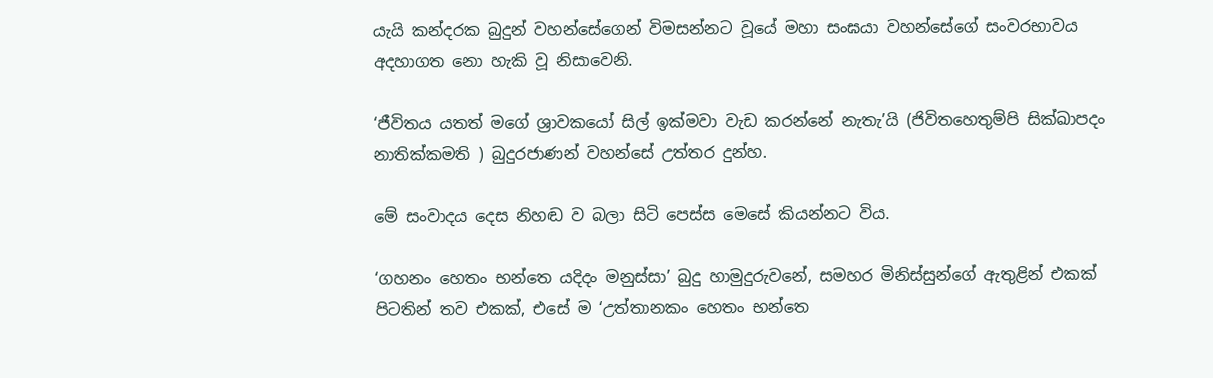යැයි කන්දරක බුදුන් වහන්සේගෙන් විමසන්නට වූයේ මහා සංඝයා වහන්සේගේ සංවරභාවය අදහාගත නො හැකි වූ නිසාවෙනි.

‘ජීවිතය යතත් මගේ ශ්‍රාවකයෝ සිල් ඉක්මවා වැඩ කරන්නේ නැතැ’යි (ජිවිතහෙතුම්පි සික්ඛාපදං නාතික්කමති ) බුදුරජාණන් වහන්සේ උත්තර දුන්හ.

මේ සංවාදය දෙස නිහඬ ව බලා සිටි පෙස්ස මෙසේ කියන්නට විය.

‘ගහනං හෙතං භන්තෙ යදිදං මනුස්සා’ බුදු හාමුදුරුවනේ, සමහර මිනිස්සුන්ගේ ඇතුළින් එකක් පිටතින් තව එකක්, එසේ ම ‘උත්තානකං හෙතං භන්තෙ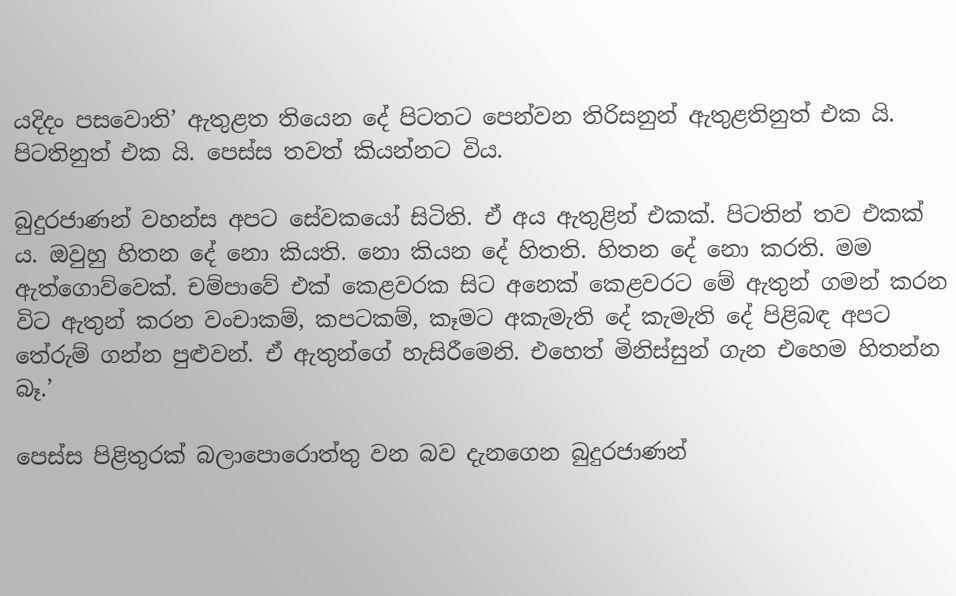යදිදං පසවොති’ ඇතුළත තියෙන දේ පිටතට පෙන්වන තිරිසනුන් ඇතුළතිනුත් එක යි. පිටතිනුත් එක යි. පෙස්ස තවත් කියන්නට විය.

බුදුරජාණන් වහන්ස අපට සේවකයෝ සිටිති. ඒ අය ඇතුළින් එකක්. පිටතින් තව එකක් ය. ඔවුහු හිතන දේ නො කියති. නො කියන දේ හිතති. හිතන දේ නො කරති. මම ඇත්ගොව්වෙක්. චම්පාවේ එක් කෙළවරක සිට අනෙක් කෙළවරට මේ ඇතුන් ගමන් කරන විට ඇතුන් කරන වංචාකම්, කපටකම්, කෑමට අකැමැති දේ කැමැති දේ පිළිබඳ අපට තේරුම් ගන්න පුළුවන්. ඒ ඇතුන්ගේ හැසිරීමෙනි. එහෙත් මිනිස්සුන් ගැන එහෙම හිතන්න බෑ.’

පෙස්ස පිළිතුරක් බලාපොරොත්තු වන බව දැනගෙන බුදුරජාණන්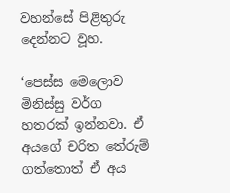වහන්සේ පිළිතුරු දෙන්නට වූහ.

‘පෙස්ස මෙලොව මිනිස්සු වර්ග හතරක් ඉන්නවා. ඒ අයගේ චරිත තේරුම් ගත්තොත් ඒ අය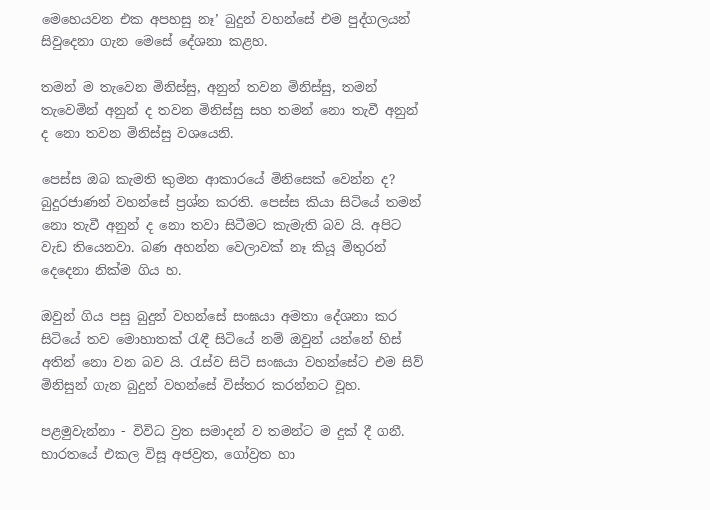මෙහෙයවන එක අපහසු නෑ’ බුදුන් වහන්සේ එම පුද්ගලයන් සිවුදෙනා ගැන මෙසේ දේශනා කළහ.

තමන් ම තැවෙන මිනිස්සු, අනුන් තවන මිනිස්සු, තමන් තැවෙමින් අනුන් ද තවන මිනිස්සු සහ තමන් නො තැවී අනුන් ද නො තවන මිනිස්සු වශයෙනි.

පෙස්ස ඔබ කැමති කුමන ආකාරයේ මිනිසෙක් වෙන්න ද? බුදුරජාණන් වහන්සේ ප්‍රශ්න කරති. පෙස්ස කියා සිටියේ තමන් නො තැවී අනුන් ද නො තවා සිටීමට කැමැති බව යි. අපිට වැඩ තියෙනවා. බණ අහන්න වෙලාවක් නෑ කියූ මිතුරන් දෙදෙනා නික්ම ගිය හ.

ඔවුන් ගිය පසු බුදුන් වහන්සේ සංඝයා අමතා දේශනා කර සිටියේ තව මොහාතක් රැඳී සිටියේ නම් ඔවුන් යන්නේ හිස් අතින් නො වන බව යි. රැස්ව සිටි සංඝයා වහන්සේට එම සිව් මිනිසුන් ගැන බුදුන් වහන්සේ විස්තර කරන්නට වූහ.

පළමුවැන්නා - විවිධ ව්‍රත සමාදන් ව තමන්ට ම දුක් දී ගනී. භාරතයේ එකල විසූ අජව්‍රත, ගෝව්‍රත හා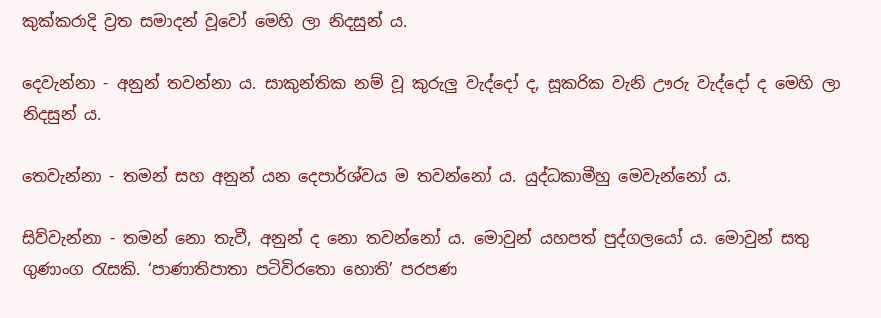කුක්කරාදි ව්‍රත සමාදන් වූවෝ මෙහි ලා නිදසුන් ය.

දෙවැන්නා - අනුන් තවන්නා ය. සාකුන්තික නම් වූ කුරුලු වැද්දෝ ද, සූකරික වැනි ඌරු වැද්දෝ ද මෙහි ලා නිදසුන් ය.

තෙවැන්නා - තමන් සහ අනුන් යන දෙපාර්ශ්වය ම තවන්නෝ ය. යුද්ධකාමීහු මෙවැන්නෝ ය.

සිව්වැන්නා - තමන් නො තැවී, අනුන් ද නො තවන්නෝ ය. මොවුන් යහපත් පුද්ගලයෝ ය. මොවුන් සතු ගුණාංග රැසකි. ‘පාණාතිපාතා පටිවිරතො හොති’ පරපණ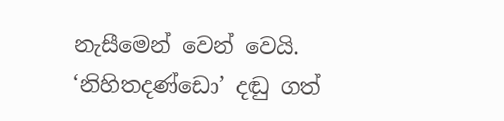නැසීමෙන් වෙන් වෙයි. ‘නිහිතදණ්ඩො’ දඬු ගත්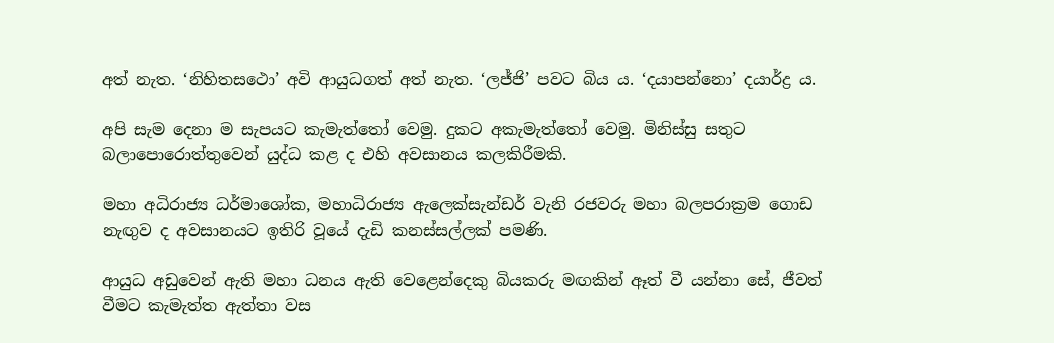අත් නැත. ‘නිහිතසථො’ අවි ආයුධගත් අත් නැත. ‘ලජ්ජි’ පවට බිය ය. ‘දයාපන්නො’ දයාර්ද්‍ර ය.

අපි සැම දෙනා ම සැපයට කැමැත්තෝ වෙමු. දුකට අකැමැත්තෝ වෙමු. මිනිස්සු සතුට බලාපොරොත්තුවෙන් යුද්ධ කළ ද එහි අවසානය කලකිරීමකි.

මහා අධිරාජ්‍ය ධර්මාශෝක, මහාධිරාජ්‍ය ඇලෙක්සැන්ඩර් වැනි රජවරු මහා බලපරාක්‍රම ගොඩ නැඟුව ද අවසානයට ඉතිරි වූයේ දැඩි කනස්සල්ලක් පමණි.

ආයුධ අඩුවෙන් ඇති මහා ධනය ඇති වෙළෙන්දෙකු බියකරු මඟකින් ඈත් වී යන්නා සේ, ජීවත් වීමට කැමැත්ත ඇත්තා වස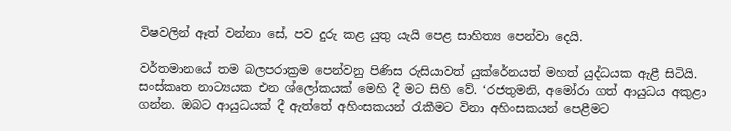විෂවලින් ඈත් වන්නා සේ, පව දුරු කළ යුතු යැයි පෙළ සාහිත්‍ය පෙන්වා දෙයි.

වර්තමානයේ තම බලපරාක්‍රම පෙන්වනු පිණිස රුසියාවත් යුක්රේනයත් මහත් යුද්ධයක ඇළී සිටියි. සංස්කෘත නාට්‍යයක එන ශ්ලෝකයක් මෙහි දී මට සිහි වේ. ‘රජතුමනි, අමෝරා ගත් ආයුධය අකුළා ගන්න. ඔබට ආයුධයක් දී ඇත්තේ අහිංසකයන් රැකීමට විනා අහිංසකයන් පෙළීමට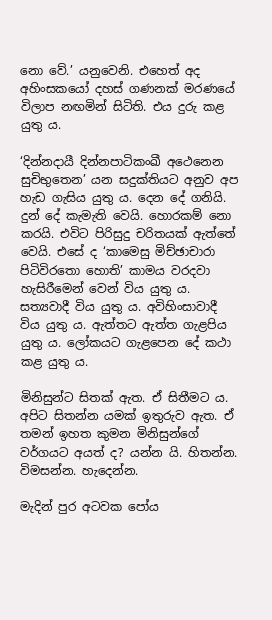නො වේ.’ යනුවෙනි. එහෙත් අද අහිංසකයෝ දහස් ගණනක් මරණයේ විලාප නඟමින් සිටිති. එය දුරු කළ යුතු ය.

‘දින්නදායී දින්නපාටිකංඛී අථෙනෙන සුචිභුතෙන’ යන සදුක්තියට අනුව අප හැඩ ගැසිය යුතු ය. දෙන දේ ගනියි. දුන් දේ කැමැති වෙයි. හොරකම් නො කරයි. එවිට පිරිසුදු චරිතයක් ඇත්තේ වෙයි. එසේ ද ‘කාමෙසු මිච්ඡාචාරා පිටිවිරතො හොති’ කාමය වරදවා හැසිරීමෙන් වෙන් විය යුතු ය. සත්‍යවාදී විය යුතු ය. අවිහිංසාවාදී විය යුතු ය. ඇත්තට ඇත්ත ගැළපිය යුතු ය. ලෝකයට ගැළපෙන දේ කථා කළ යුතු ය.

මිනිසුන්ට සිතක් ඇත. ඒ සිතීමට ය. අපිට සිතන්න යමක් ඉතුරුව ඇත. ඒ තමන් ඉහත කුමන මිනිසුන්ගේ වර්ගයට අයත් ද? යන්න යි. හිතන්න. විමසන්න. හැදෙන්න.

මැදින් පුර අටවක පෝය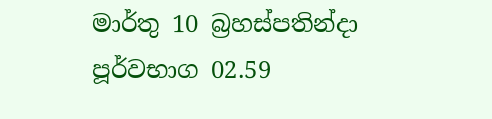මාර්තු 10 බ්‍රහස්පතින්දා පූර්වභාග 02.59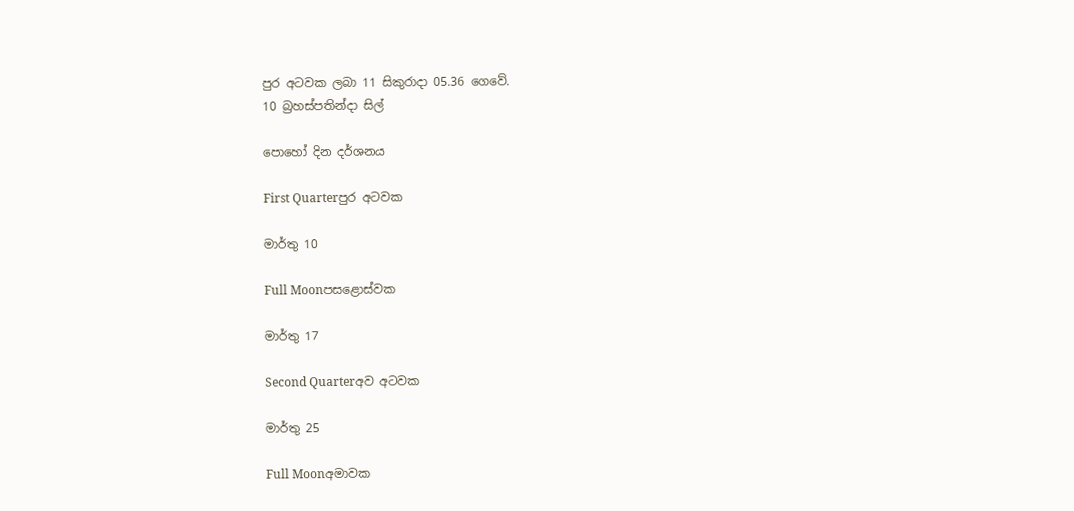පුර අටවක ලබා 11 සිකුරාදා 05.36 ගෙවේ.
10 බ්‍රහස්පතින්දා සිල්

පොහෝ දින දර්ශනය

First Quarterපුර අටවක

මාර්තු 10

Full Moonපසළොස්වක

මාර්තු 17

Second Quarterඅව අටවක

මාර්තු 25

Full Moonඅමාවක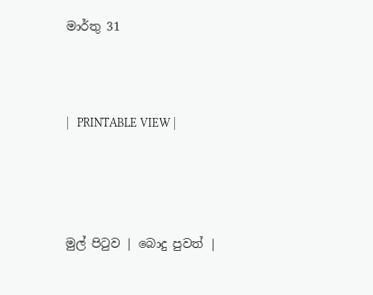මාර්තු 31



|   PRINTABLE VIEW |




මුල් පිටුව | බොදු පුවත් |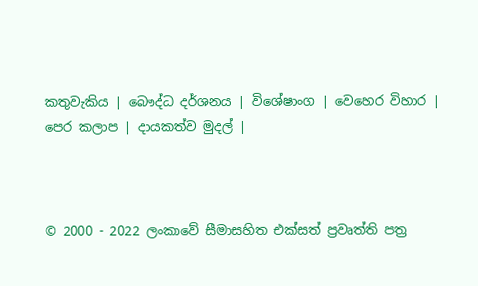කතුවැකිය | බෞද්ධ දර්ශනය | විශේෂාංග | වෙහෙර විහාර | පෙර කලාප | දායකත්ව මුදල් |



© 2000 - 2022 ලංකාවේ සීමාසහිත එක්සත් ප්‍රවෘත්ති පත්‍ර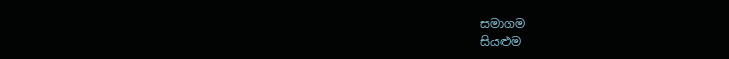සමාගම
සියළුම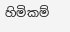හිමිකම්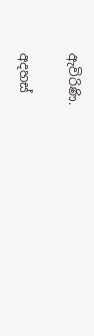ඇවිරිණි.

අදහස්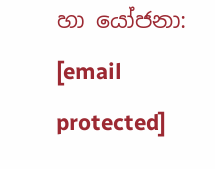හා යෝජනා: [email protected]